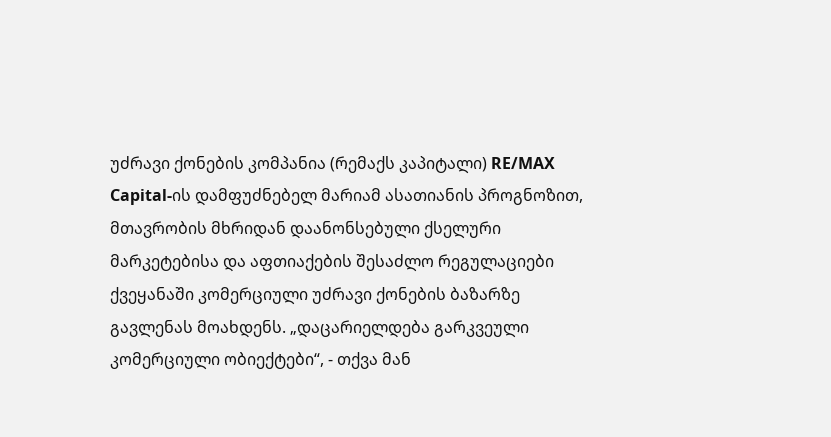უძრავი ქონების კომპანია (რემაქს კაპიტალი) RE/MAX Capital-ის დამფუძნებელ მარიამ ასათიანის პროგნოზით, მთავრობის მხრიდან დაანონსებული ქსელური მარკეტებისა და აფთიაქების შესაძლო რეგულაციები ქვეყანაში კომერციული უძრავი ქონების ბაზარზე გავლენას მოახდენს. „დაცარიელდება გარკვეული კომერციული ობიექტები“, - თქვა მან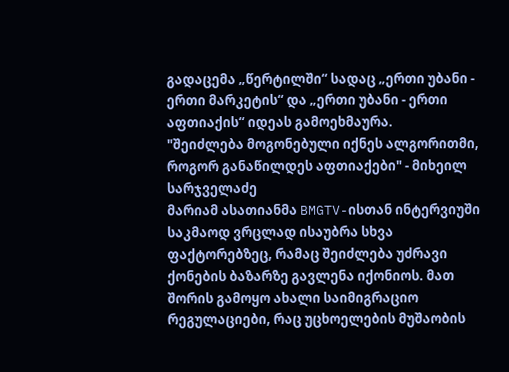გადაცემა „წერტილში“ სადაც „ერთი უბანი - ერთი მარკეტის“ და „ერთი უბანი - ერთი აფთიაქის“ იდეას გამოეხმაურა.
"შეიძლება მოგონებული იქნეს ალგორითმი, როგორ განაწილდეს აფთიაქები" - მიხეილ სარჯველაძე
მარიამ ასათიანმა BMGTV-ისთან ინტერვიუში საკმაოდ ვრცლად ისაუბრა სხვა ფაქტორებზეც, რამაც შეიძლება უძრავი ქონების ბაზარზე გავლენა იქონიოს. მათ შორის გამოყო ახალი საიმიგრაციო რეგულაციები, რაც უცხოელების მუშაობის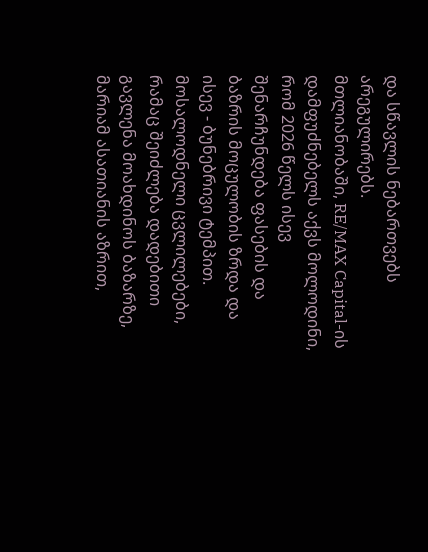და სწავლის ნებართვებს არეგულირებს.
მთლიანობაში, RE/MAX Capital-ის დამფუძნებელს აქვს მოლოდინი, რომ 2026 წელს ისევ შენარჩუნდება ფასების და ბაზრის მოცულობის ზრდა და ისევ - ბუნებრივი ტემპით. მოსალოდნელი ცვლილებები, რამაც შეიძლება დადებითი გავლენა მოახდინოს ბაზარზე, მარიამ ასათიანის აზრით,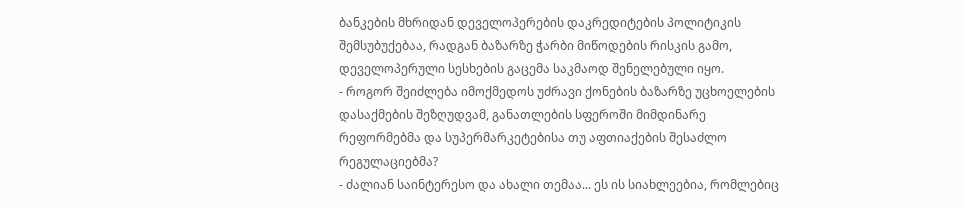ბანკების მხრიდან დეველოპერების დაკრედიტების პოლიტიკის შემსუბუქებაა, რადგან ბაზარზე ჭარბი მიწოდების რისკის გამო, დეველოპერული სესხების გაცემა საკმაოდ შენელებული იყო.
- როგორ შეიძლება იმოქმედოს უძრავი ქონების ბაზარზე უცხოელების დასაქმების შეზღუდვამ, განათლების სფეროში მიმდინარე რეფორმებმა და სუპერმარკეტებისა თუ აფთიაქების შესაძლო რეგულაციებმა?
- ძალიან საინტერესო და ახალი თემაა... ეს ის სიახლეებია, რომლებიც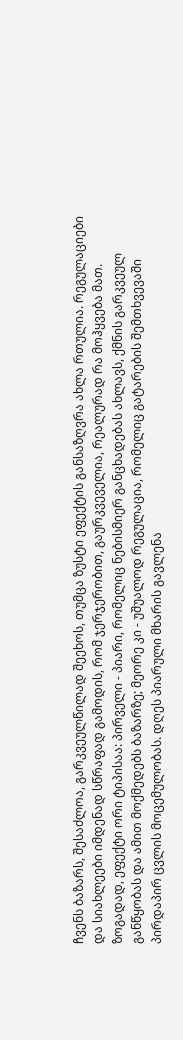ჩვენს ბაზარს, შესაძლოა, გარკვეულწილად შეეხოს, თუმცა ზუსტი ეფექტის განსაზღვრა ახლა რთულია. რეგულაციები და სიახლეები იმდენად სწრაფად გამოდის, რომ ჯერჯერობით, გაურკვეველია, რეალურად რა მოჰყვება მათ. ზოგადად, ეფექტი ორი ტიპისაა: პირველი - პიარი, რომელიც ნებისმიერ განცხადებას ახლავს, ქმნის გარკვეულ განწყობას და ამით მოქმედებს ბაზარზე; მეორე კი - უშუალოდ რეგულაცია, რომელიც გატარების შემთხვევაში პირდაპირ ცვლის მოცემულობას. დღეს პიარული მხარის გავლენა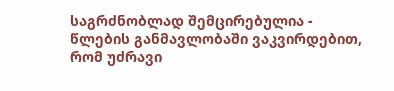საგრძნობლად შემცირებულია - წლების განმავლობაში ვაკვირდებით, რომ უძრავი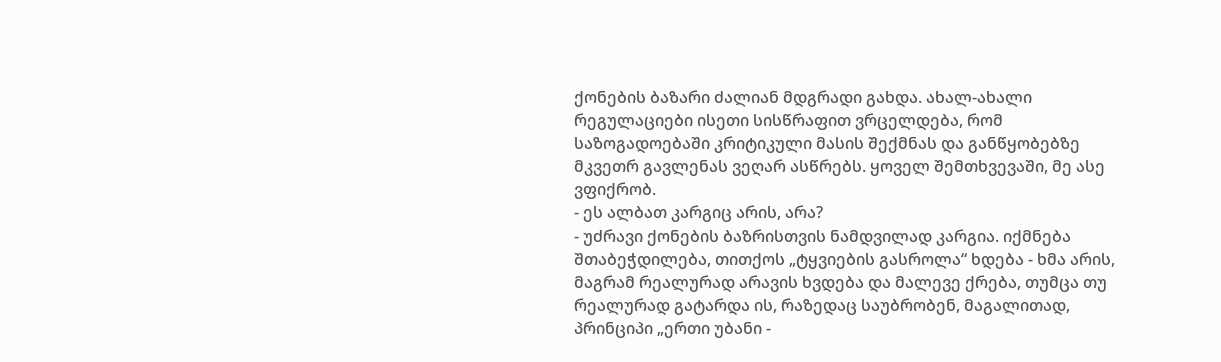ქონების ბაზარი ძალიან მდგრადი გახდა. ახალ-ახალი რეგულაციები ისეთი სისწრაფით ვრცელდება, რომ საზოგადოებაში კრიტიკული მასის შექმნას და განწყობებზე მკვეთრ გავლენას ვეღარ ასწრებს. ყოველ შემთხვევაში, მე ასე ვფიქრობ.
- ეს ალბათ კარგიც არის, არა?
- უძრავი ქონების ბაზრისთვის ნამდვილად კარგია. იქმნება შთაბეჭდილება, თითქოს „ტყვიების გასროლა“ ხდება - ხმა არის, მაგრამ რეალურად არავის ხვდება და მალევე ქრება, თუმცა თუ რეალურად გატარდა ის, რაზედაც საუბრობენ, მაგალითად, პრინციპი „ერთი უბანი -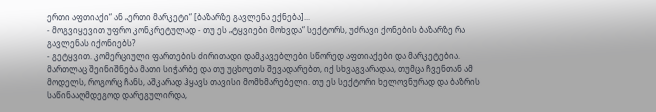ერთი აფთიაქი“ ან „ერთი მარკეტი“ [ბაზარზე გავლენა ექნება]...
- მოგვიყევით უფრო კონკრეტულად - თუ ეს „ტყვიები მოხვდა“ სექტორს, უძრავი ქონების ბაზარზე რა გავლენას იქონიებს?
- გეტყვით. კომერციული ფართების ძირითადი დამკავებლები სწორედ აფთიაქები და მარკეტებია. მართლაც შეინიშნება მათი სიჭარბე და თუ უცხოეთს შევადარებთ, იქ სხვაგვარადაა, თუმცა ჩვენთან ამ მოდელს, როგორც ჩანს, აშკარად ჰყავს თავისი მომხმარებელი. თუ ეს სექტორი ხელოვნურად და ბაზრის საწინააღმდეგოდ დარეგულირდა,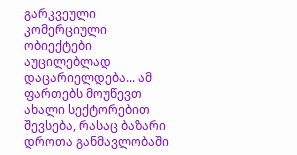გარკვეული კომერციული ობიექტები აუცილებლად დაცარიელდება... ამ ფართებს მოუწევთ ახალი სექტორებით შევსება, რასაც ბაზარი დროთა განმავლობაში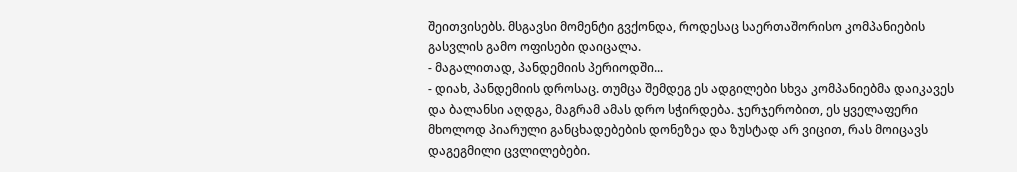შეითვისებს. მსგავსი მომენტი გვქონდა, როდესაც საერთაშორისო კომპანიების გასვლის გამო ოფისები დაიცალა.
- მაგალითად, პანდემიის პერიოდში...
- დიახ, პანდემიის დროსაც. თუმცა შემდეგ ეს ადგილები სხვა კომპანიებმა დაიკავეს და ბალანსი აღდგა, მაგრამ ამას დრო სჭირდება. ჯერჯერობით, ეს ყველაფერი მხოლოდ პიარული განცხადებების დონეზეა და ზუსტად არ ვიცით, რას მოიცავს დაგეგმილი ცვლილებები.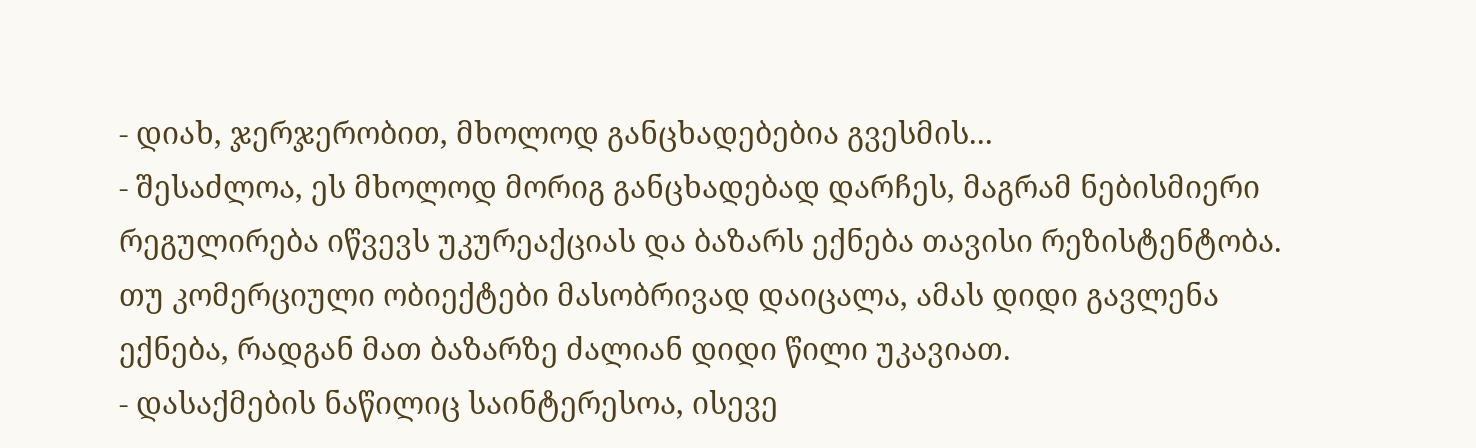- დიახ, ჯერჯერობით, მხოლოდ განცხადებებია გვესმის...
- შესაძლოა, ეს მხოლოდ მორიგ განცხადებად დარჩეს, მაგრამ ნებისმიერი რეგულირება იწვევს უკურეაქციას და ბაზარს ექნება თავისი რეზისტენტობა. თუ კომერციული ობიექტები მასობრივად დაიცალა, ამას დიდი გავლენა ექნება, რადგან მათ ბაზარზე ძალიან დიდი წილი უკავიათ.
- დასაქმების ნაწილიც საინტერესოა, ისევე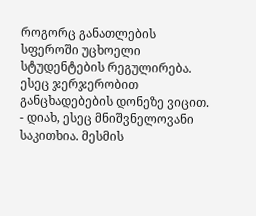როგორც განათლების სფეროში უცხოელი სტუდენტების რეგულირება. ესეც ჯერჯერობით განცხადებების დონეზე ვიცით.
- დიახ, ესეც მნიშვნელოვანი საკითხია. მესმის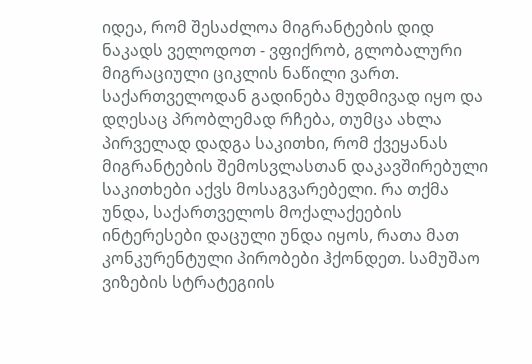იდეა, რომ შესაძლოა მიგრანტების დიდ ნაკადს ველოდოთ - ვფიქრობ, გლობალური მიგრაციული ციკლის ნაწილი ვართ. საქართველოდან გადინება მუდმივად იყო და დღესაც პრობლემად რჩება, თუმცა ახლა პირველად დადგა საკითხი, რომ ქვეყანას მიგრანტების შემოსვლასთან დაკავშირებული საკითხები აქვს მოსაგვარებელი. რა თქმა უნდა, საქართველოს მოქალაქეების ინტერესები დაცული უნდა იყოს, რათა მათ კონკურენტული პირობები ჰქონდეთ. სამუშაო ვიზების სტრატეგიის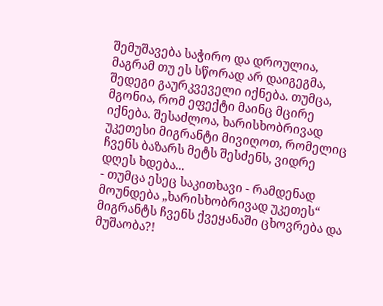შემუშავება საჭირო და დროულია, მაგრამ თუ ეს სწორად არ დაიგეგმა, შედეგი გაურკვეველი იქნება. თუმცა, მგონია, რომ ეფექტი მაინც მცირე იქნება. შესაძლოა, ხარისხობრივად უკეთესი მიგრანტი მივიღოთ, რომელიც ჩვენს ბაზარს მეტს შესძენს, ვიდრე დღეს ხდება...
- თუმცა ესეც საკითხავი - რამდენად მოუნდება „ხარისხობრივად უკეთეს“ მიგრანტს ჩვენს ქვეყანაში ცხოვრება და მუშაობა?!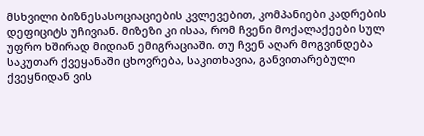მსხვილი ბიზნესასოციაციების კვლევებით, კომპანიები კადრების დეფიციტს უჩივიან. მიზეზი კი ისაა, რომ ჩვენი მოქალაქეები სულ უფრო ხშირად მიდიან ემიგრაციაში. თუ ჩვენ აღარ მოგვინდება საკუთარ ქვეყანაში ცხოვრება, საკითხავია, განვითარებული ქვეყნიდან ვის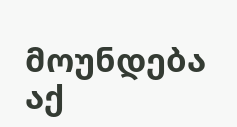მოუნდება აქ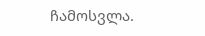ჩამოსვლა.